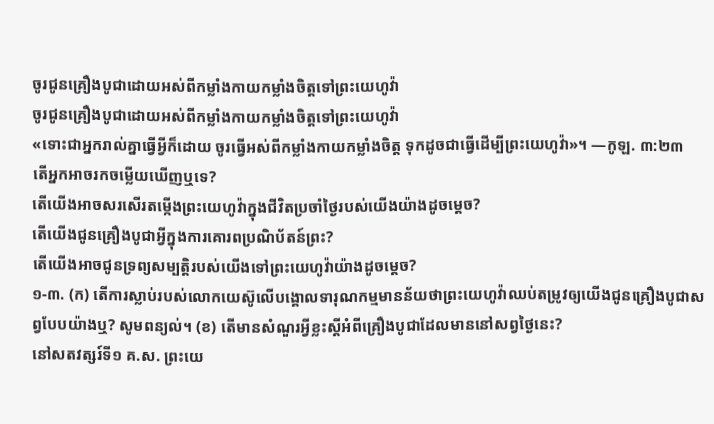ចូរជូនគ្រឿងបូជាដោយអស់ពីកម្លាំងកាយកម្លាំងចិត្ដទៅព្រះយេហូវ៉ា
ចូរជូនគ្រឿងបូជាដោយអស់ពីកម្លាំងកាយកម្លាំងចិត្តទៅព្រះយេហូវ៉ា
«ទោះជាអ្នករាល់គ្នាធ្វើអ្វីក៏ដោយ ចូរធ្វើអស់ពីកម្លាំងកាយកម្លាំងចិត្ត ទុកដូចជាធ្វើដើម្បីព្រះយេហូវ៉ា»។ —កូឡ. ៣:២៣
តើអ្នកអាចរកចម្លើយឃើញឬទេ?
តើយើងអាចសរសើរតម្កើងព្រះយេហូវ៉ាក្នុងជីវិតប្រចាំថ្ងៃរបស់យើងយ៉ាងដូចម្ដេច?
តើយើងជូនគ្រឿងបូជាអ្វីក្នុងការគោរពប្រណិប័តន៍ព្រះ?
តើយើងអាចជូនទ្រព្យសម្បត្ដិរបស់យើងទៅព្រះយេហូវ៉ាយ៉ាងដូចម្ដេច?
១-៣. (ក) តើការស្លាប់របស់លោកយេស៊ូលើបង្គោលទារុណកម្មមានន័យថាព្រះយេហូវ៉ាឈប់តម្រូវឲ្យយើងជូនគ្រឿងបូជាសព្វបែបយ៉ាងឬ? សូមពន្យល់។ (ខ) តើមានសំណួរអ្វីខ្លះស្តីអំពីគ្រឿងបូជាដែលមាននៅសព្វថ្ងៃនេះ?
នៅសតវត្សរ៍ទី១ គ.ស. ព្រះយេ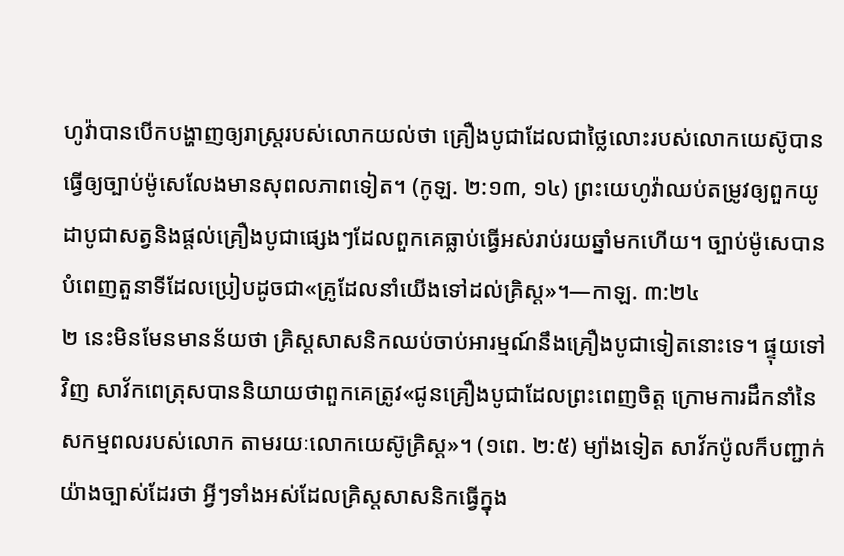ហូវ៉ាបានបើកបង្ហាញឲ្យរាស្ត្ររបស់លោកយល់ថា គ្រឿងបូជាដែលជាថ្លៃលោះរបស់លោកយេស៊ូបានធ្វើឲ្យច្បាប់ម៉ូសេលែងមានសុពលភាពទៀត។ (កូឡ. ២:១៣, ១៤) ព្រះយេហូវ៉ាឈប់តម្រូវឲ្យពួកយូដាបូជាសត្វនិងផ្ដល់គ្រឿងបូជាផ្សេងៗដែលពួកគេធ្លាប់ធ្វើអស់រាប់រយឆ្នាំមកហើយ។ ច្បាប់ម៉ូសេបានបំពេញតួនាទីដែលប្រៀបដូចជា«គ្រូដែលនាំយើងទៅដល់គ្រិស្ត»។—កាឡ. ៣:២៤
២ នេះមិនមែនមានន័យថា គ្រិស្តសាសនិកឈប់ចាប់អារម្មណ៍នឹងគ្រឿងបូជាទៀតនោះទេ។ ផ្ទុយទៅវិញ សាវ័កពេត្រុសបាននិយាយថាពួកគេត្រូវ«ជូនគ្រឿងបូជាដែលព្រះពេញចិត្ត ក្រោមការដឹកនាំនៃសកម្មពលរបស់លោក តាមរយៈលោកយេស៊ូគ្រិស្ត»។ (១ពេ. ២:៥) ម្យ៉ាងទៀត សាវ័កប៉ូលក៏បញ្ជាក់យ៉ាងច្បាស់ដែរថា អ្វីៗទាំងអស់ដែលគ្រិស្តសាសនិកធ្វើក្នុង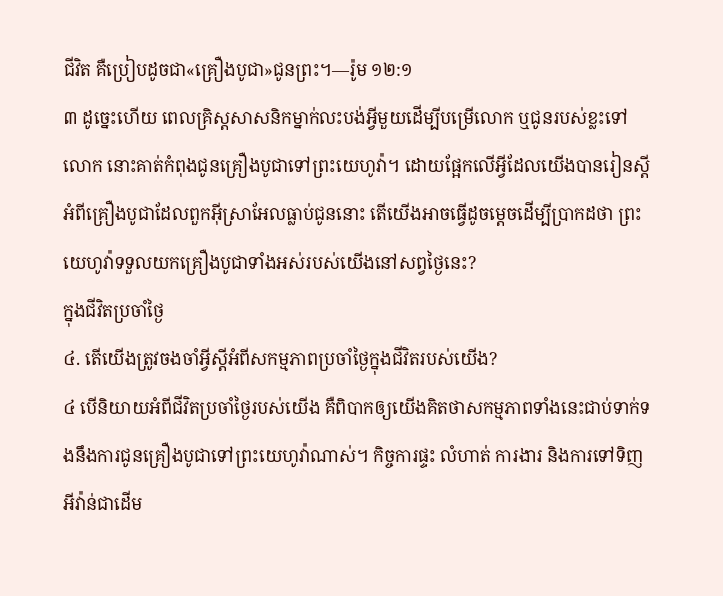ជីវិត គឺប្រៀបដូចជា«គ្រឿងបូជា»ជូនព្រះ។—រ៉ូម ១២:១
៣ ដូច្នេះហើយ ពេលគ្រិស្តសាសនិកម្នាក់លះបង់អ្វីមួយដើម្បីបម្រើលោក ឬជូនរបស់ខ្លះទៅលោក នោះគាត់កំពុងជូនគ្រឿងបូជាទៅព្រះយេហូវ៉ា។ ដោយផ្អែកលើអ្វីដែលយើងបានរៀនស្តីអំពីគ្រឿងបូជាដែលពួកអ៊ីស្រាអែលធ្លាប់ជូននោះ តើយើងអាចធ្វើដូចម្ដេចដើម្បីប្រាកដថា ព្រះយេហូវ៉ាទទួលយកគ្រឿងបូជាទាំងអស់របស់យើងនៅសព្វថ្ងៃនេះ?
ក្នុងជីវិតប្រចាំថ្ងៃ
៤. តើយើងត្រូវចងចាំអ្វីស្តីអំពីសកម្មភាពប្រចាំថ្ងៃក្នុងជីវិតរបស់យើង?
៤ បើនិយាយអំពីជីវិតប្រចាំថ្ងៃរបស់យើង គឺពិបាកឲ្យយើងគិតថាសកម្មភាពទាំងនេះជាប់ទាក់ទងនឹងការជូនគ្រឿងបូជាទៅព្រះយេហូវ៉ាណាស់។ កិច្ចការផ្ទះ លំហាត់ ការងារ និងការទៅទិញអីវ៉ាន់ជាដើម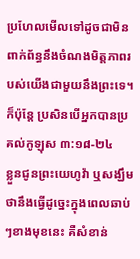ប្រហែលមើលទៅដូចជាមិនពាក់ព័ន្ធនឹងចំណងមិត្តភាពរបស់យើងជាមួយនឹងព្រះទេ។ ក៏ប៉ុន្តែ ប្រសិនបើអ្នកបានប្រគល់កូឡុស ៣:១៨-២៤
ខ្លួនជូនព្រះយេហូវ៉ា ឬសង្ឃឹមថានឹងធ្វើដូច្នេះក្នុងពេលឆាប់ៗខាងមុខនេះ គឺសំខាន់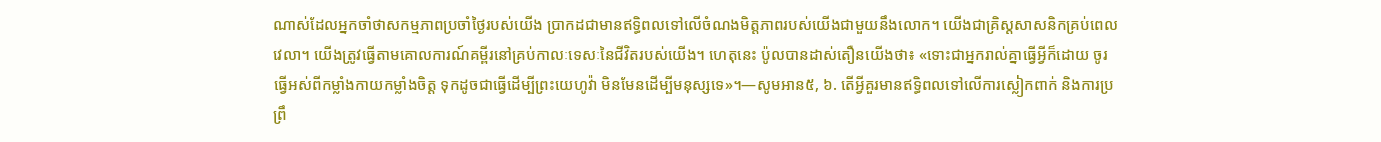ណាស់ដែលអ្នកចាំថាសកម្មភាពប្រចាំថ្ងៃរបស់យើង ប្រាកដជាមានឥទ្ធិពលទៅលើចំណងមិត្តភាពរបស់យើងជាមួយនឹងលោក។ យើងជាគ្រិស្តសាសនិកគ្រប់ពេលវេលា។ យើងត្រូវធ្វើតាមគោលការណ៍គម្ពីរនៅគ្រប់កាលៈទេសៈនៃជីវិតរបស់យើង។ ហេតុនេះ ប៉ូលបានដាស់តឿនយើងថា៖ «ទោះជាអ្នករាល់គ្នាធ្វើអ្វីក៏ដោយ ចូរធ្វើអស់ពីកម្លាំងកាយកម្លាំងចិត្ត ទុកដូចជាធ្វើដើម្បីព្រះយេហូវ៉ា មិនមែនដើម្បីមនុស្សទេ»។—សូមអាន៥, ៦. តើអ្វីគួរមានឥទ្ធិពលទៅលើការស្លៀកពាក់ និងការប្រព្រឹ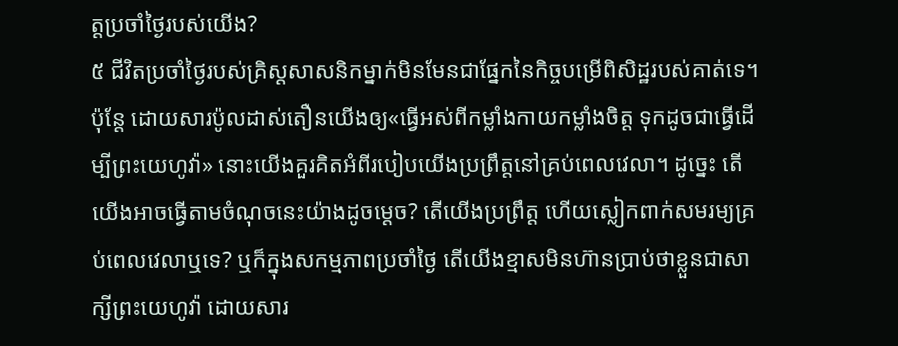ត្តប្រចាំថ្ងៃរបស់យើង?
៥ ជីវិតប្រចាំថ្ងៃរបស់គ្រិស្តសាសនិកម្នាក់មិនមែនជាផ្នែកនៃកិច្ចបម្រើពិសិដ្ឋរបស់គាត់ទេ។ ប៉ុន្តែ ដោយសារប៉ូលដាស់តឿនយើងឲ្យ«ធ្វើអស់ពីកម្លាំងកាយកម្លាំងចិត្ត ទុកដូចជាធ្វើដើម្បីព្រះយេហូវ៉ា» នោះយើងគួរគិតអំពីរបៀបយើងប្រព្រឹត្តនៅគ្រប់ពេលវេលា។ ដូច្នេះ តើយើងអាចធ្វើតាមចំណុចនេះយ៉ាងដូចម្ដេច? តើយើងប្រព្រឹត្ត ហើយស្លៀកពាក់សមរម្យគ្រប់ពេលវេលាឬទេ? ឬក៏ក្នុងសកម្មភាពប្រចាំថ្ងៃ តើយើងខ្មាសមិនហ៊ានប្រាប់ថាខ្លួនជាសាក្សីព្រះយេហូវ៉ា ដោយសារ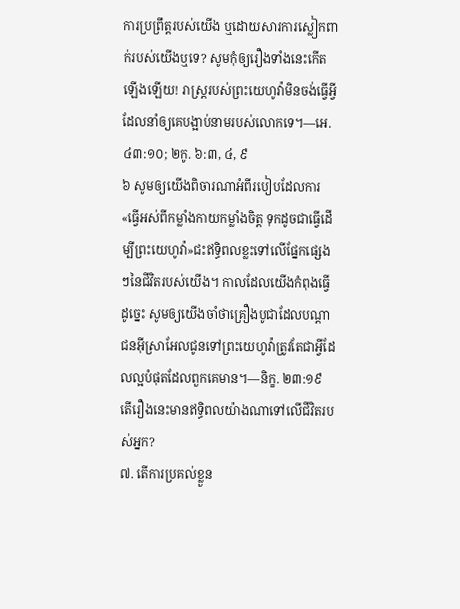ការប្រព្រឹត្តរបស់យើង ឬដោយសារការស្លៀកពាក់របស់យើងឬទេ? សូមកុំឲ្យរឿងទាំងនេះកើតឡើងឡើយ! រាស្ត្ររបស់ព្រះយេហូវ៉ាមិនចង់ធ្វើអ្វីដែលនាំឲ្យគេបង្អាប់នាមរបស់លោកទេ។—អេ. ៤៣:១០; ២កូ. ៦:៣, ៤, ៩
៦ សូមឲ្យយើងពិចារណាអំពីរបៀបដែលការ«ធ្វើអស់ពីកម្លាំងកាយកម្លាំងចិត្ត ទុកដូចជាធ្វើដើម្បីព្រះយេហូវ៉ា»ជះឥទ្ធិពលខ្លះទៅលើផ្នែកផ្សេងៗនៃជីវិតរបស់យើង។ កាលដែលយើងកំពុងធ្វើដូច្នេះ សូមឲ្យយើងចាំថាគ្រឿងបូជាដែលបណ្ដាជនអ៊ីស្រាអែលជូនទៅព្រះយេហូវ៉ាត្រូវតែជាអ្វីដែលល្អបំផុតដែលពួកគេមាន។—និក្ខ. ២៣:១៩
តើរឿងនេះមានឥទ្ធិពលយ៉ាងណាទៅលើជីវិតរបស់អ្នក?
៧. តើការប្រគល់ខ្លួន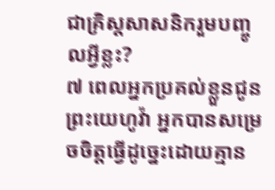ជាគ្រិស្តសាសនិករួមបញ្ចូលអ្វីខ្លះ?
៧ ពេលអ្នកប្រគល់ខ្លួនជូនព្រះយេហូវ៉ា អ្នកបានសម្រេចចិត្តធ្វើដូច្នេះដោយគ្មាន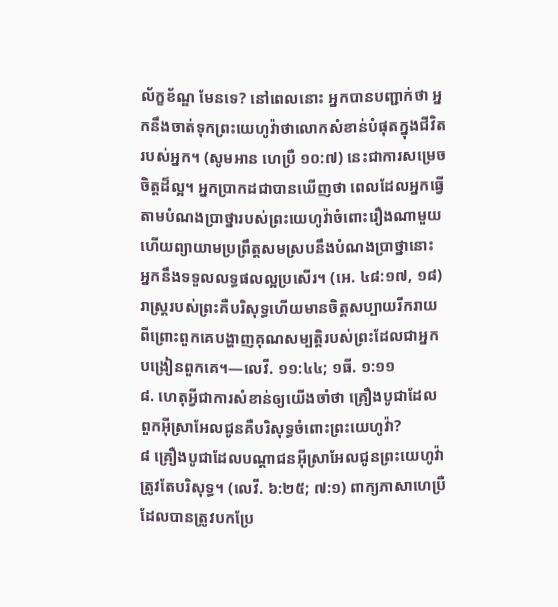ល័ក្ខខ័ណ្ឌ មែនទេ? នៅពេលនោះ អ្នកបានបញ្ជាក់ថា អ្នកនឹងចាត់ទុកព្រះយេហូវ៉ាថាលោកសំខាន់បំផុតក្នុងជីវិតរបស់អ្នក។ (សូមអាន ហេប្រឺ ១០:៧) នេះជាការសម្រេចចិត្តដ៏ល្អ។ អ្នកប្រាកដជាបានឃើញថា ពេលដែលអ្នកធ្វើតាមបំណងប្រាថ្នារបស់ព្រះយេហូវ៉ាចំពោះរឿងណាមួយ ហើយព្យាយាមប្រព្រឹត្តសមស្របនឹងបំណងប្រាថ្នានោះ អ្នកនឹងទទួលលទ្ធផលល្អប្រសើរ។ (អេ. ៤៨:១៧, ១៨) រាស្ត្ររបស់ព្រះគឺបរិសុទ្ធហើយមានចិត្តសប្បាយរីករាយ ពីព្រោះពួកគេបង្ហាញគុណសម្បត្ដិរបស់ព្រះដែលជាអ្នកបង្រៀនពួកគេ។—លេវី. ១១:៤៤; ១ធី. ១:១១
៨. ហេតុអ្វីជាការសំខាន់ឲ្យយើងចាំថា គ្រឿងបូជាដែលពួកអ៊ីស្រាអែលជូនគឺបរិសុទ្ធចំពោះព្រះយេហូវ៉ា?
៨ គ្រឿងបូជាដែលបណ្ដាជនអ៊ីស្រាអែលជូនព្រះយេហូវ៉ាត្រូវតែបរិសុទ្ធ។ (លេវី. ៦:២៥; ៧:១) ពាក្យភាសាហេប្រឺដែលបានត្រូវបកប្រែ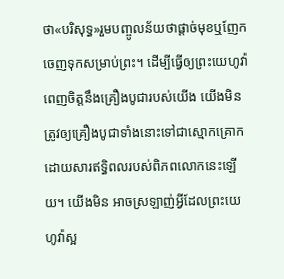ថា«បរិសុទ្ធ»រួមបញ្ចូលន័យថាផ្ដាច់មុខឬញែកចេញទុកសម្រាប់ព្រះ។ ដើម្បីធ្វើឲ្យព្រះយេហូវ៉ាពេញចិត្តនឹងគ្រឿងបូជារបស់យើង យើងមិនត្រូវឲ្យគ្រឿងបូជាទាំងនោះទៅជាស្មោកគ្រោកដោយសារឥទ្ធិពលរបស់ពិភពលោកនេះឡើយ។ យើងមិន អាចស្រឡាញ់អ្វីដែលព្រះយេហូវ៉ាស្អ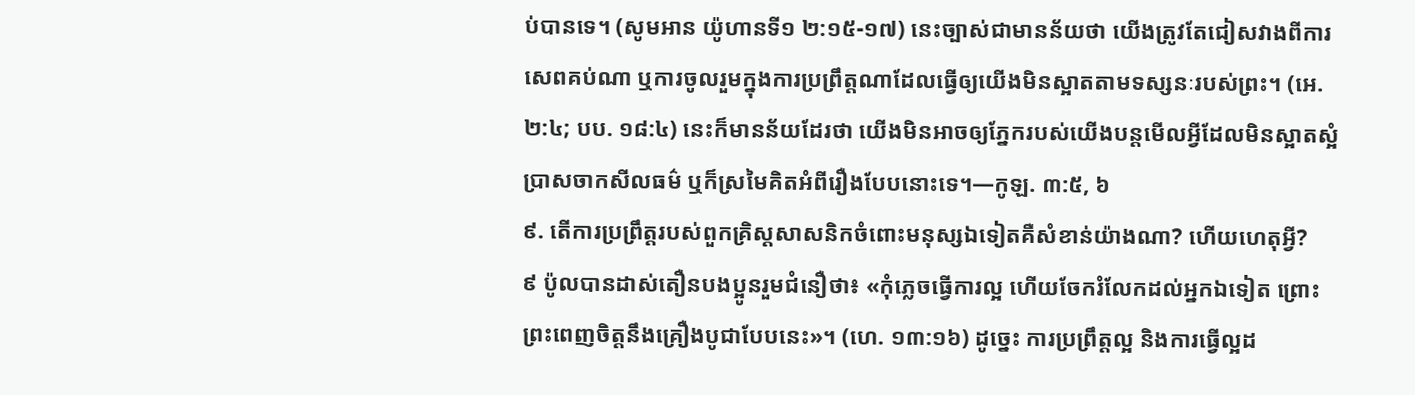ប់បានទេ។ (សូមអាន យ៉ូហានទី១ ២:១៥-១៧) នេះច្បាស់ជាមានន័យថា យើងត្រូវតែជៀសវាងពីការសេពគប់ណា ឬការចូលរួមក្នុងការប្រព្រឹត្តណាដែលធ្វើឲ្យយើងមិនស្អាតតាមទស្សនៈរបស់ព្រះ។ (អេ. ២:៤; បប. ១៨:៤) នេះក៏មានន័យដែរថា យើងមិនអាចឲ្យភ្នែករបស់យើងបន្តមើលអ្វីដែលមិនស្អាតស្អំ ប្រាសចាកសីលធម៌ ឬក៏ស្រមៃគិតអំពីរឿងបែបនោះទេ។—កូឡ. ៣:៥, ៦
៩. តើការប្រព្រឹត្តរបស់ពួកគ្រិស្តសាសនិកចំពោះមនុស្សឯទៀតគឺសំខាន់យ៉ាងណា? ហើយហេតុអ្វី?
៩ ប៉ូលបានដាស់តឿនបងប្អូនរួមជំនឿថា៖ «កុំភ្លេចធ្វើការល្អ ហើយចែករំលែកដល់អ្នកឯទៀត ព្រោះព្រះពេញចិត្តនឹងគ្រឿងបូជាបែបនេះ»។ (ហេ. ១៣:១៦) ដូច្នេះ ការប្រព្រឹត្តល្អ និងការធ្វើល្អដ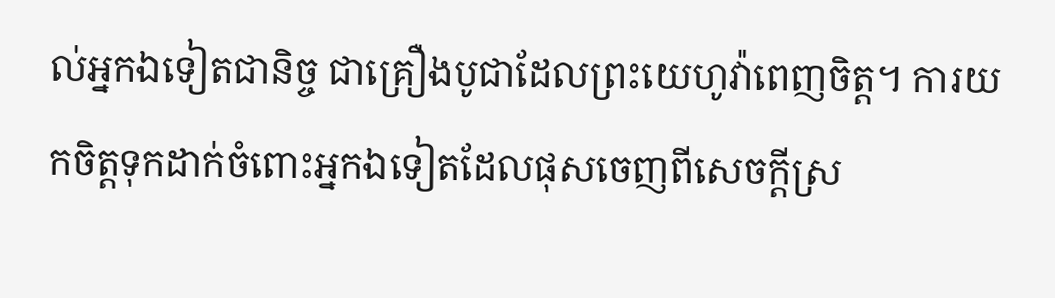ល់អ្នកឯទៀតជានិច្ច ជាគ្រឿងបូជាដែលព្រះយេហូវ៉ាពេញចិត្ត។ ការយកចិត្តទុកដាក់ចំពោះអ្នកឯទៀតដែលផុសចេញពីសេចក្ដីស្រ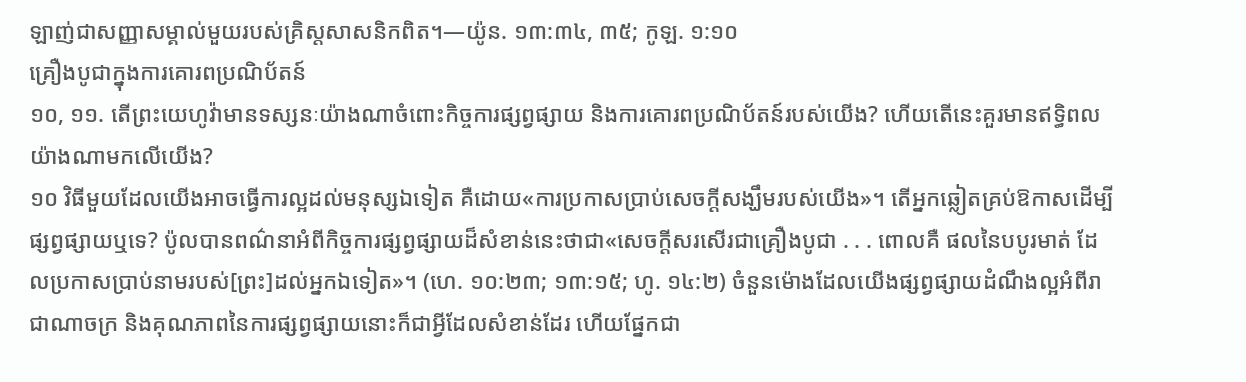ឡាញ់ជាសញ្ញាសម្គាល់មួយរបស់គ្រិស្តសាសនិកពិត។—យ៉ូន. ១៣:៣៤, ៣៥; កូឡ. ១:១០
គ្រឿងបូជាក្នុងការគោរពប្រណិប័តន៍
១០, ១១. តើព្រះយេហូវ៉ាមានទស្សនៈយ៉ាងណាចំពោះកិច្ចការផ្សព្វផ្សាយ និងការគោរពប្រណិប័តន៍របស់យើង? ហើយតើនេះគួរមានឥទ្ធិពលយ៉ាងណាមកលើយើង?
១០ វិធីមួយដែលយើងអាចធ្វើការល្អដល់មនុស្សឯទៀត គឺដោយ«ការប្រកាសប្រាប់សេចក្ដីសង្ឃឹមរបស់យើង»។ តើអ្នកឆ្លៀតគ្រប់ឱកាសដើម្បីផ្សព្វផ្សាយឬទេ? ប៉ូលបានពណ៌នាអំពីកិច្ចការផ្សព្វផ្សាយដ៏សំខាន់នេះថាជា«សេចក្ដីសរសើរជាគ្រឿងបូជា . . . ពោលគឺ ផលនៃបបូរមាត់ ដែលប្រកាសប្រាប់នាមរបស់[ព្រះ]ដល់អ្នកឯទៀត»។ (ហេ. ១០:២៣; ១៣:១៥; ហូ. ១៤:២) ចំនួនម៉ោងដែលយើងផ្សព្វផ្សាយដំណឹងល្អអំពីរាជាណាចក្រ និងគុណភាពនៃការផ្សព្វផ្សាយនោះក៏ជាអ្វីដែលសំខាន់ដែរ ហើយផ្នែកជា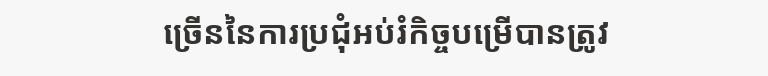ច្រើននៃការប្រជុំអប់រំកិច្ចបម្រើបានត្រូវ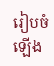រៀបចំឡើង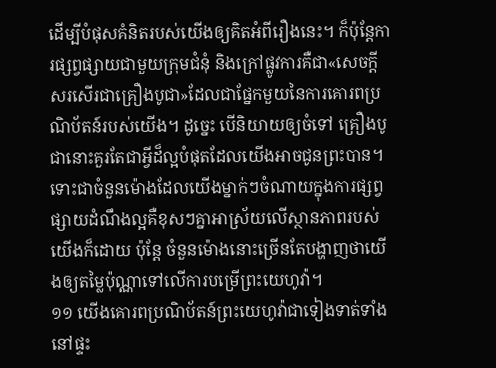ដើម្បីបំផុសគំនិតរបស់យើងឲ្យគិតអំពីរឿងនេះ។ ក៏ប៉ុន្តែការផ្សព្វផ្សាយជាមួយក្រុមជំនុំ និងក្រៅផ្លូវការគឺជា«សេចក្ដីសរសើរជាគ្រឿងបូជា»ដែលជាផ្នែកមួយនៃការគោរពប្រណិប័តន៍របស់យើង។ ដូច្នេះ បើនិយាយឲ្យចំទៅ គ្រឿងបូជានោះគួរតែជាអ្វីដ៏ល្អបំផុតដែលយើងអាចជូនព្រះបាន។ ទោះជាចំនួនម៉ោងដែលយើងម្នាក់ៗចំណាយក្នុងការផ្សព្វផ្សាយដំណឹងល្អគឺខុសៗគ្នាអាស្រ័យលើស្ថានភាពរបស់យើងក៏ដោយ ប៉ុន្តែ ចំនួនម៉ោងនោះច្រើនតែបង្ហាញថាយើងឲ្យតម្លៃប៉ុណ្ណាទៅលើការបម្រើព្រះយេហូវ៉ា។
១១ យើងគោរពប្រណិប័តន៍ព្រះយេហូវ៉ាជាទៀងទាត់ទាំងនៅផ្ទះ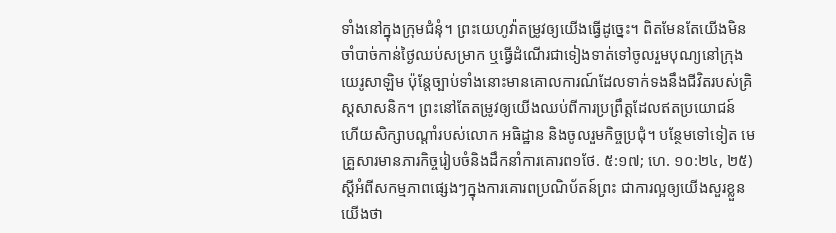ទាំងនៅក្នុងក្រុមជំនុំ។ ព្រះយេហូវ៉ាតម្រូវឲ្យយើងធ្វើដូច្នេះ។ ពិតមែនតែយើងមិនចាំបាច់កាន់ថ្ងៃឈប់សម្រាក ឬធ្វើដំណើរជាទៀងទាត់ទៅចូលរួមបុណ្យនៅក្រុងយេរូសាឡិម ប៉ុន្តែច្បាប់ទាំងនោះមានគោលការណ៍ដែលទាក់ទងនឹងជីវិតរបស់គ្រិស្តសាសនិក។ ព្រះនៅតែតម្រូវឲ្យយើងឈប់ពីការប្រព្រឹត្តដែលឥតប្រយោជន៍ ហើយសិក្សាបណ្ដាំរបស់លោក អធិដ្ឋាន និងចូលរួមកិច្ចប្រជុំ។ បន្ថែមទៅទៀត មេគ្រួសារមានភារកិច្ចរៀបចំនិងដឹកនាំការគោរព១ថែ. ៥:១៧; ហេ. ១០:២៤, ២៥) ស្តីអំពីសកម្មភាពផ្សេងៗក្នុងការគោរពប្រណិប័តន៍ព្រះ ជាការល្អឲ្យយើងសួរខ្លួនយើងថា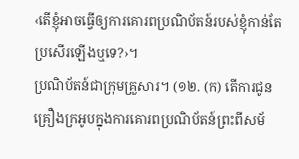‹តើខ្ញុំអាចធ្វើឲ្យការគោរពប្រណិប័តន៍របស់ខ្ញុំកាន់តែប្រសើរឡើងឬទេ?›។
ប្រណិប័តន៍ជាក្រុមគ្រួសារ។ (១២. (ក) តើការជូនគ្រឿងក្រអូបក្នុងការគោរពប្រណិប័តន៍ព្រះពីសម័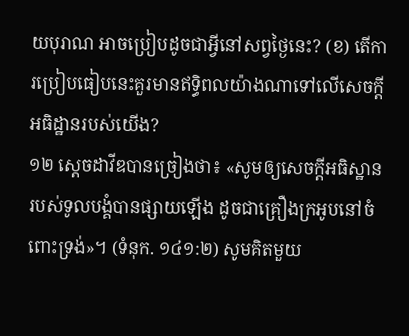យបុរាណ អាចប្រៀបដូចជាអ្វីនៅសព្វថ្ងៃនេះ? (ខ) តើការប្រៀបធៀបនេះគួរមានឥទ្ធិពលយ៉ាងណាទៅលើសេចក្ដីអធិដ្ឋានរបស់យើង?
១២ ស្តេចដាវីឌបានច្រៀងថា៖ «សូមឲ្យសេចក្ដីអធិស្ឋានរបស់ទូលបង្គំបានផ្សាយឡើង ដូចជាគ្រឿងក្រអូបនៅចំពោះទ្រង់»។ (ទំនុក. ១៤១:២) សូមគិតមួយ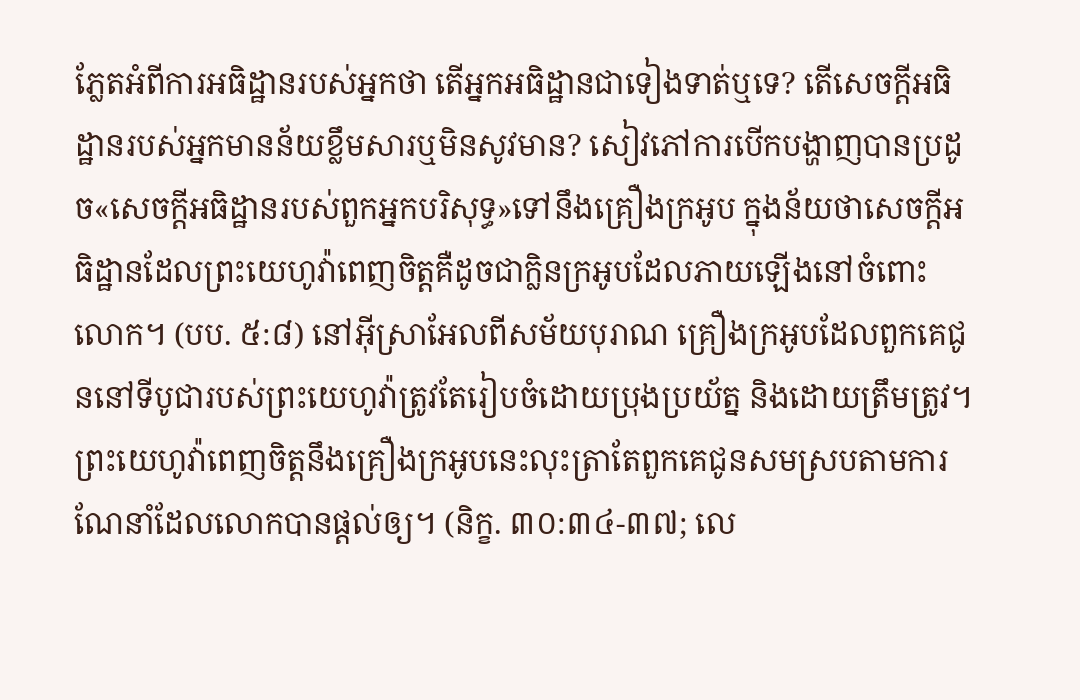ភ្លែតអំពីការអធិដ្ឋានរបស់អ្នកថា តើអ្នកអធិដ្ឋានជាទៀងទាត់ឬទេ? តើសេចក្ដីអធិដ្ឋានរបស់អ្នកមានន័យខ្លឹមសារឬមិនសូវមាន? សៀវភៅការបើកបង្ហាញបានប្រដូច«សេចក្ដីអធិដ្ឋានរបស់ពួកអ្នកបរិសុទ្ធ»ទៅនឹងគ្រឿងក្រអូប ក្នុងន័យថាសេចក្ដីអធិដ្ឋានដែលព្រះយេហូវ៉ាពេញចិត្តគឺដូចជាក្លិនក្រអូបដែលភាយឡើងនៅចំពោះលោក។ (បប. ៥:៨) នៅអ៊ីស្រាអែលពីសម័យបុរាណ គ្រឿងក្រអូបដែលពួកគេជូននៅទីបូជារបស់ព្រះយេហូវ៉ាត្រូវតែរៀបចំដោយប្រុងប្រយ័ត្ន និងដោយត្រឹមត្រូវ។ ព្រះយេហូវ៉ាពេញចិត្តនឹងគ្រឿងក្រអូបនេះលុះត្រាតែពួកគេជូនសមស្របតាមការណែនាំដែលលោកបានផ្ដល់ឲ្យ។ (និក្ខ. ៣០:៣៤-៣៧; លេ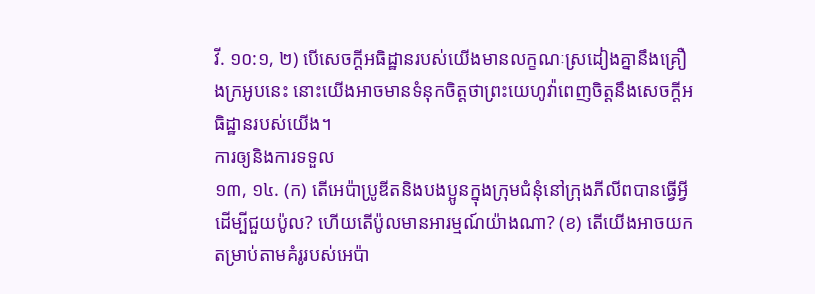វី. ១០:១, ២) បើសេចក្ដីអធិដ្ឋានរបស់យើងមានលក្ខណៈស្រដៀងគ្នានឹងគ្រឿងក្រអូបនេះ នោះយើងអាចមានទំនុកចិត្តថាព្រះយេហូវ៉ាពេញចិត្តនឹងសេចក្ដីអធិដ្ឋានរបស់យើង។
ការឲ្យនិងការទទួល
១៣, ១៤. (ក) តើអេប៉ាប្រូឌីតនិងបងប្អូនក្នុងក្រុមជំនុំនៅក្រុងភីលីពបានធ្វើអ្វីដើម្បីជួយប៉ូល? ហើយតើប៉ូលមានអារម្មណ៍យ៉ាងណា? (ខ) តើយើងអាចយកតម្រាប់តាមគំរូរបស់អេប៉ា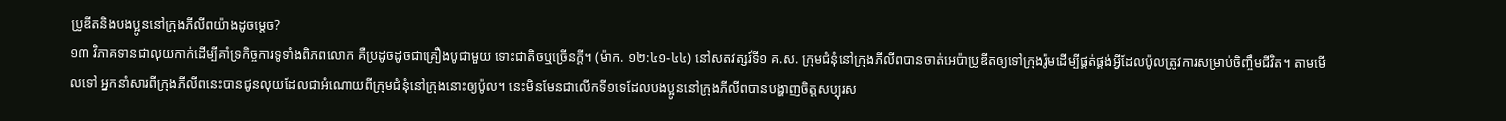ប្រូឌីតនិងបងប្អូននៅក្រុងភីលីពយ៉ាងដូចម្ដេច?
១៣ វិភាគទានជាលុយកាក់ដើម្បីគាំទ្រកិច្ចការទូទាំងពិភពលោក គឺប្រដូចដូចជាគ្រឿងបូជាមួយ ទោះជាតិចឬច្រើនក្ដី។ (ម៉ាក. ១២:៤១-៤៤) នៅសតវត្សរ៍ទី១ គ.ស. ក្រុមជំនុំនៅក្រុងភីលីពបានចាត់អេប៉ាប្រូឌីតឲ្យទៅក្រុងរ៉ូមដើម្បីផ្គត់ផ្គង់អ្វីដែលប៉ូលត្រូវការសម្រាប់ចិញ្ចឹមជីវិត។ តាមមើលទៅ អ្នកនាំសារពីក្រុងភីលីពនេះបានជូនលុយដែលជាអំណោយពីក្រុមជំនុំនៅក្រុងនោះឲ្យប៉ូល។ នេះមិនមែនជាលើកទី១ទេដែលបងប្អូននៅក្រុងភីលីពបានបង្ហាញចិត្តសប្បុរស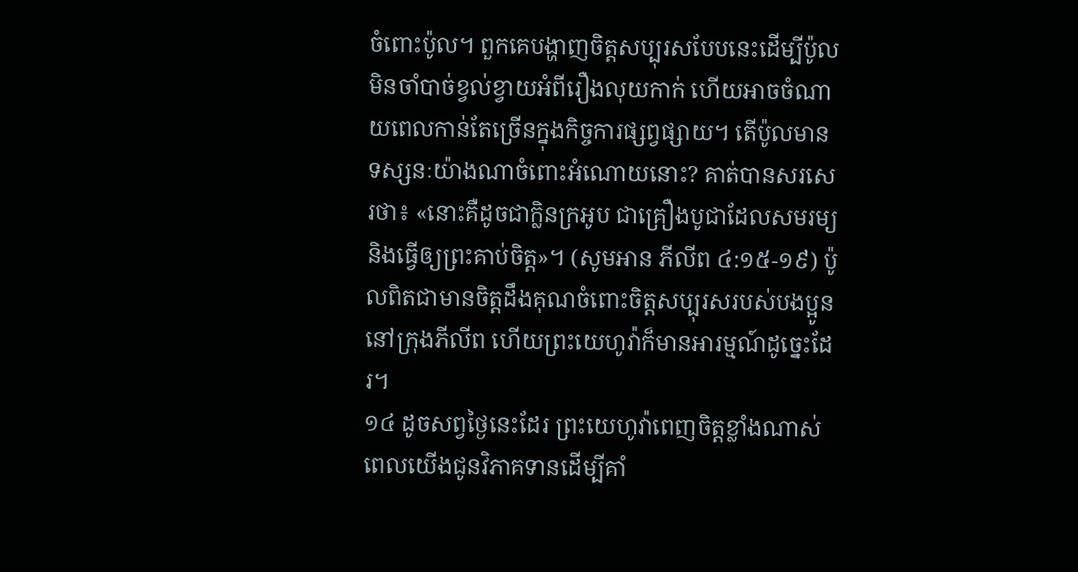ចំពោះប៉ូល។ ពួកគេបង្ហាញចិត្តសប្បុរសបែបនេះដើម្បីប៉ូលមិនចាំបាច់ខ្វល់ខ្វាយអំពីរឿងលុយកាក់ ហើយអាចចំណាយពេលកាន់តែច្រើនក្នុងកិច្ចការផ្សព្វផ្សាយ។ តើប៉ូលមានទស្សនៈយ៉ាងណាចំពោះអំណោយនោះ? គាត់បានសរសេរថា៖ «នោះគឺដូចជាក្លិនក្រអូប ជាគ្រឿងបូជាដែលសមរម្យ និងធ្វើឲ្យព្រះគាប់ចិត្ត»។ (សូមអាន ភីលីព ៤:១៥-១៩) ប៉ូលពិតជាមានចិត្តដឹងគុណចំពោះចិត្តសប្បុរសរបស់បងប្អូននៅក្រុងភីលីព ហើយព្រះយេហូវ៉ាក៏មានអារម្មណ៍ដូច្នេះដែរ។
១៤ ដូចសព្វថ្ងៃនេះដែរ ព្រះយេហូវ៉ាពេញចិត្តខ្លាំងណាស់ ពេលយើងជូនវិភាគទានដើម្បីគាំ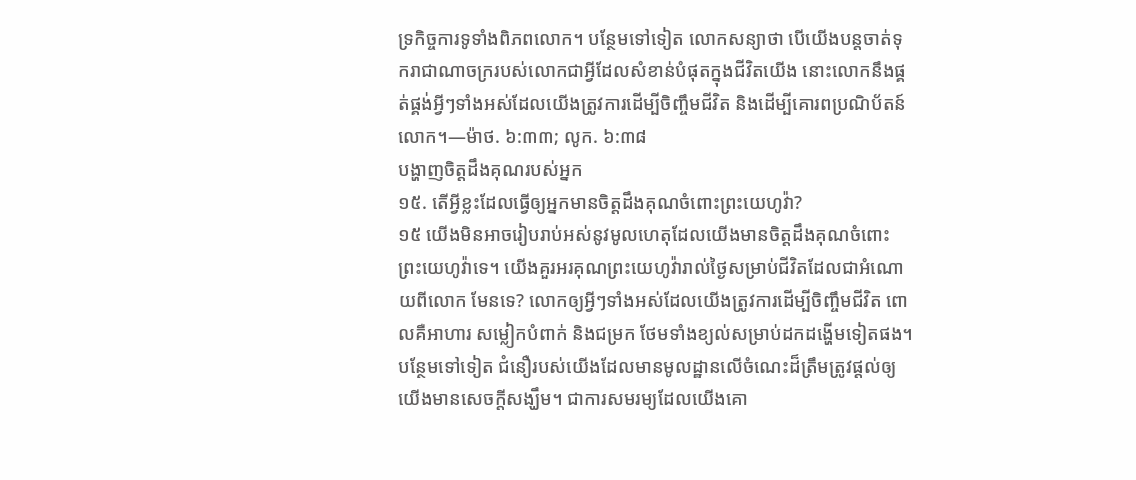ទ្រកិច្ចការទូទាំងពិភពលោក។ បន្ថែមទៅទៀត លោកសន្យាថា បើយើងបន្តចាត់ទុករាជាណាចក្ររបស់លោកជាអ្វីដែលសំខាន់បំផុតក្នុងជីវិតយើង នោះលោកនឹងផ្គត់ផ្គង់អ្វីៗទាំងអស់ដែលយើងត្រូវការដើម្បីចិញ្ចឹមជីវិត និងដើម្បីគោរពប្រណិប័តន៍លោក។—ម៉ាថ. ៦:៣៣; លូក. ៦:៣៨
បង្ហាញចិត្តដឹងគុណរបស់អ្នក
១៥. តើអ្វីខ្លះដែលធ្វើឲ្យអ្នកមានចិត្តដឹងគុណចំពោះព្រះយេហូវ៉ា?
១៥ យើងមិនអាចរៀបរាប់អស់នូវមូលហេតុដែលយើងមានចិត្តដឹងគុណចំពោះព្រះយេហូវ៉ាទេ។ យើងគួរអរគុណព្រះយេហូវ៉ារាល់ថ្ងៃសម្រាប់ជីវិតដែលជាអំណោយពីលោក មែនទេ? លោកឲ្យអ្វីៗទាំងអស់ដែលយើងត្រូវការដើម្បីចិញ្ចឹមជីវិត ពោលគឺអាហារ សម្លៀកបំពាក់ និងជម្រក ថែមទាំងខ្យល់សម្រាប់ដកដង្ហើមទៀតផង។ បន្ថែមទៅទៀត ជំនឿរបស់យើងដែលមានមូលដ្ឋានលើចំណេះដ៏ត្រឹមត្រូវផ្ដល់ឲ្យយើងមានសេចក្ដីសង្ឃឹម។ ជាការសមរម្យដែលយើងគោ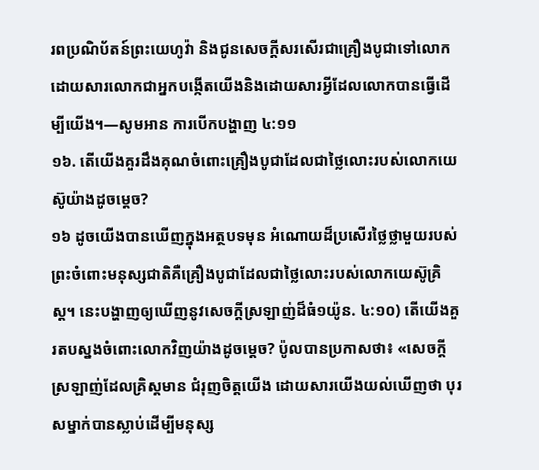រពប្រណិប័តន៍ព្រះយេហូវ៉ា និងជូនសេចក្ដីសរសើរជាគ្រឿងបូជាទៅលោក ដោយសារលោកជាអ្នកបង្កើតយើងនិងដោយសារអ្វីដែលលោកបានធ្វើដើម្បីយើង។—សូមអាន ការបើកបង្ហាញ ៤:១១
១៦. តើយើងគួរដឹងគុណចំពោះគ្រឿងបូជាដែលជាថ្លៃលោះរបស់លោកយេស៊ូយ៉ាងដូចម្ដេច?
១៦ ដូចយើងបានឃើញក្នុងអត្ថបទមុន អំណោយដ៏ប្រសើរថ្លៃថ្លាមួយរបស់ព្រះចំពោះមនុស្សជាតិគឺគ្រឿងបូជាដែលជាថ្លៃលោះរបស់លោកយេស៊ូគ្រិស្ត។ នេះបង្ហាញឲ្យឃើញនូវសេចក្ដីស្រឡាញ់ដ៏ធំ១យ៉ូន. ៤:១០) តើយើងគួរតបស្នងចំពោះលោកវិញយ៉ាងដូចម្ដេច? ប៉ូលបានប្រកាសថា៖ «សេចក្ដីស្រឡាញ់ដែលគ្រិស្តមាន ជំរុញចិត្តយើង ដោយសារយើងយល់ឃើញថា បុរសម្នាក់បានស្លាប់ដើម្បីមនុស្ស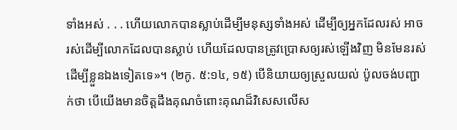ទាំងអស់ . . . ហើយលោកបានស្លាប់ដើម្បីមនុស្សទាំងអស់ ដើម្បីឲ្យអ្នកដែលរស់ អាចរស់ដើម្បីលោកដែលបានស្លាប់ ហើយដែលបានត្រូវប្រោសឲ្យរស់ឡើងវិញ មិនមែនរស់ដើម្បីខ្លួនឯងទៀតទេ»។ (២កូ. ៥:១៤, ១៥) បើនិយាយឲ្យស្រួលយល់ ប៉ូលចង់បញ្ជាក់ថា បើយើងមានចិត្តដឹងគុណចំពោះគុណដ៏វិសេសលើស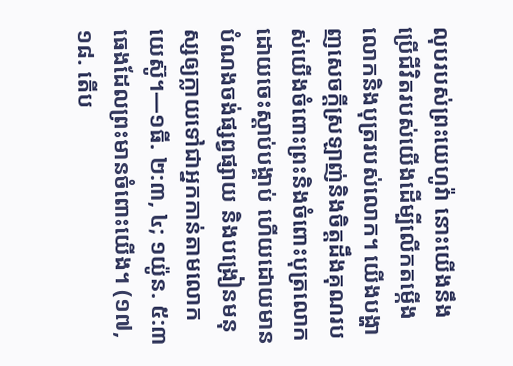លុបរបស់ព្រះយេហូវ៉ា នោះយើងនឹងប្រើជីវិតរបស់យើងដើម្បីលើកតម្កើងលោកនិងបុត្ររបស់លោក។ យើងបង្ហាញសេចក្ដីស្រឡាញ់និងចិត្តដឹងគុណរបស់យើងចំពោះព្រះនិងចំពោះបុត្រលោកដោយចេះស្ដាប់បង្គាប់ ហើយដោយមានបំណងចង់ផ្សព្វផ្សាយ និងបង្រៀនមនុស្សឲ្យក្លាយទៅជាអ្នកកាន់តាមលោកយេស៊ូ។—១ធី. ២:៣, ៤; ១យ៉ូន. ៥:៣
ធេងដែលព្រះមានចំពោះយើង។ (១៧, ១៨. តើប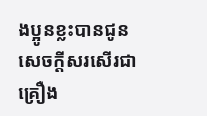ងប្អូនខ្លះបានជូនសេចក្ដីសរសើរជាគ្រឿង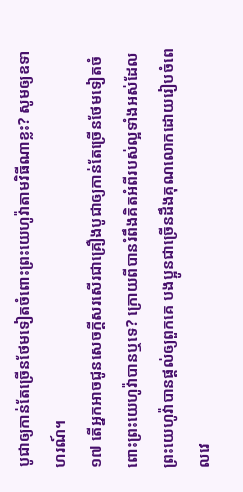បូជាឲ្យកាន់តែច្រើនថែមទៀតចំពោះព្រះយេហូវ៉ាតាមវិធីណាខ្លះ? សូមឲ្យឧទាហរណ៍។
១៧ តើអ្នកអាចជូនសេចក្ដីសរសើរជាគ្រឿងបូជាឲ្យកាន់តែច្រើនថែមទៀតចំពោះព្រះយេហូវ៉ាបានឬទេ? ក្រោយពីបានរំពឹងគិតអំពីរបស់ល្អទាំងអស់ដែលព្រះយេហូវ៉ាបានផ្ដល់ឲ្យពួកគេ បងប្អូនជាច្រើនដឹងគុណលោកដោយរៀបចំពេលវេ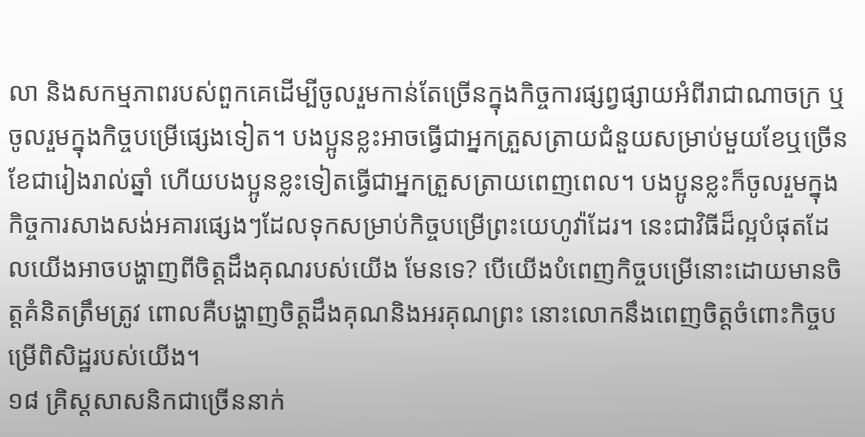លា និងសកម្មភាពរបស់ពួកគេដើម្បីចូលរួមកាន់តែច្រើនក្នុងកិច្ចការផ្សព្វផ្សាយអំពីរាជាណាចក្រ ឬចូលរួមក្នុងកិច្ចបម្រើផ្សេងទៀត។ បងប្អូនខ្លះអាចធ្វើជាអ្នកត្រួសត្រាយជំនួយសម្រាប់មួយខែឬច្រើនខែជារៀងរាល់ឆ្នាំ ហើយបងប្អូនខ្លះទៀតធ្វើជាអ្នកត្រួសត្រាយពេញពេល។ បងប្អូនខ្លះក៏ចូលរួមក្នុងកិច្ចការសាងសង់អគារផ្សេងៗដែលទុកសម្រាប់កិច្ចបម្រើព្រះយេហូវ៉ាដែរ។ នេះជាវិធីដ៏ល្អបំផុតដែលយើងអាចបង្ហាញពីចិត្តដឹងគុណរបស់យើង មែនទេ? បើយើងបំពេញកិច្ចបម្រើនោះដោយមានចិត្តគំនិតត្រឹមត្រូវ ពោលគឺបង្ហាញចិត្តដឹងគុណនិងអរគុណព្រះ នោះលោកនឹងពេញចិត្តចំពោះកិច្ចបម្រើពិសិដ្ឋរបស់យើង។
១៨ គ្រិស្តសាសនិកជាច្រើននាក់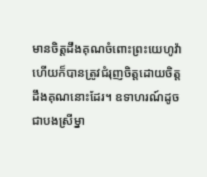មានចិត្តដឹងគុណចំពោះព្រះយេហូវ៉ា ហើយក៏បានត្រូវជំរុញចិត្តដោយចិត្តដឹងគុណនោះដែរ។ ឧទាហរណ៍ដូចជាបងស្រីម្នា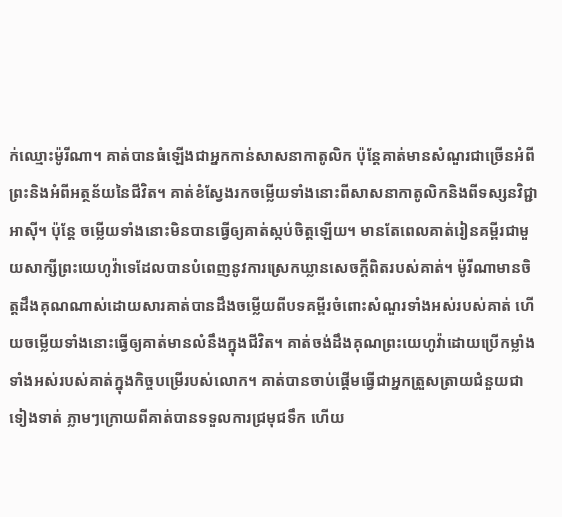ក់ឈ្មោះម៉ូរីណា។ គាត់បានធំឡើងជាអ្នកកាន់សាសនាកាតូលិក ប៉ុន្តែគាត់មានសំណួរជាច្រើនអំពីព្រះនិងអំពីអត្ថន័យនៃជីវិត។ គាត់ខំស្វែងរកចម្លើយទាំងនោះពីសាសនាកាតូលិកនិងពីទស្សនវិជ្ជាអាស៊ី។ ប៉ុន្តែ ចម្លើយទាំងនោះមិនបានធ្វើឲ្យគាត់ស្កប់ចិត្តឡើយ។ មានតែពេលគាត់រៀនគម្ពីរជាមួយសាក្សីព្រះយេហូវ៉ាទេដែលបានបំពេញនូវការស្រេកឃ្លានសេចក្ដីពិតរបស់គាត់។ ម៉ូរីណាមានចិត្តដឹងគុណណាស់ដោយសារគាត់បានដឹងចម្លើយពីបទគម្ពីរចំពោះសំណួរទាំងអស់របស់គាត់ ហើយចម្លើយទាំងនោះធ្វើឲ្យគាត់មានលំនឹងក្នុងជីវិត។ គាត់ចង់ដឹងគុណព្រះយេហូវ៉ាដោយប្រើកម្លាំងទាំងអស់របស់គាត់ក្នុងកិច្ចបម្រើរបស់លោក។ គាត់បានចាប់ផ្ដើមធ្វើជាអ្នកត្រួសត្រាយជំនួយជាទៀងទាត់ ភ្លាមៗក្រោយពីគាត់បានទទួលការជ្រមុជទឹក ហើយ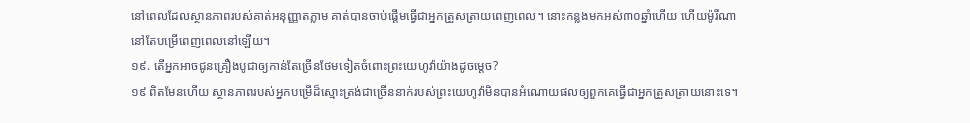នៅពេលដែលស្ថានភាពរបស់គាត់អនុញ្ញាតភ្លាម គាត់បានចាប់ផ្ដើមធ្វើជាអ្នកត្រួសត្រាយពេញពេល។ នោះកន្លងមកអស់៣០ឆ្នាំហើយ ហើយម៉ូរីណានៅតែបម្រើពេញពេលនៅឡើយ។
១៩. តើអ្នកអាចជូនគ្រឿងបូជាឲ្យកាន់តែច្រើនថែមទៀតចំពោះព្រះយេហូវ៉ាយ៉ាងដូចម្ដេច?
១៩ ពិតមែនហើយ ស្ថានភាពរបស់អ្នកបម្រើដ៏ស្មោះត្រង់ជាច្រើននាក់របស់ព្រះយេហូវ៉ាមិនបានអំណោយផលឲ្យពួកគេធ្វើជាអ្នកត្រួសត្រាយនោះទេ។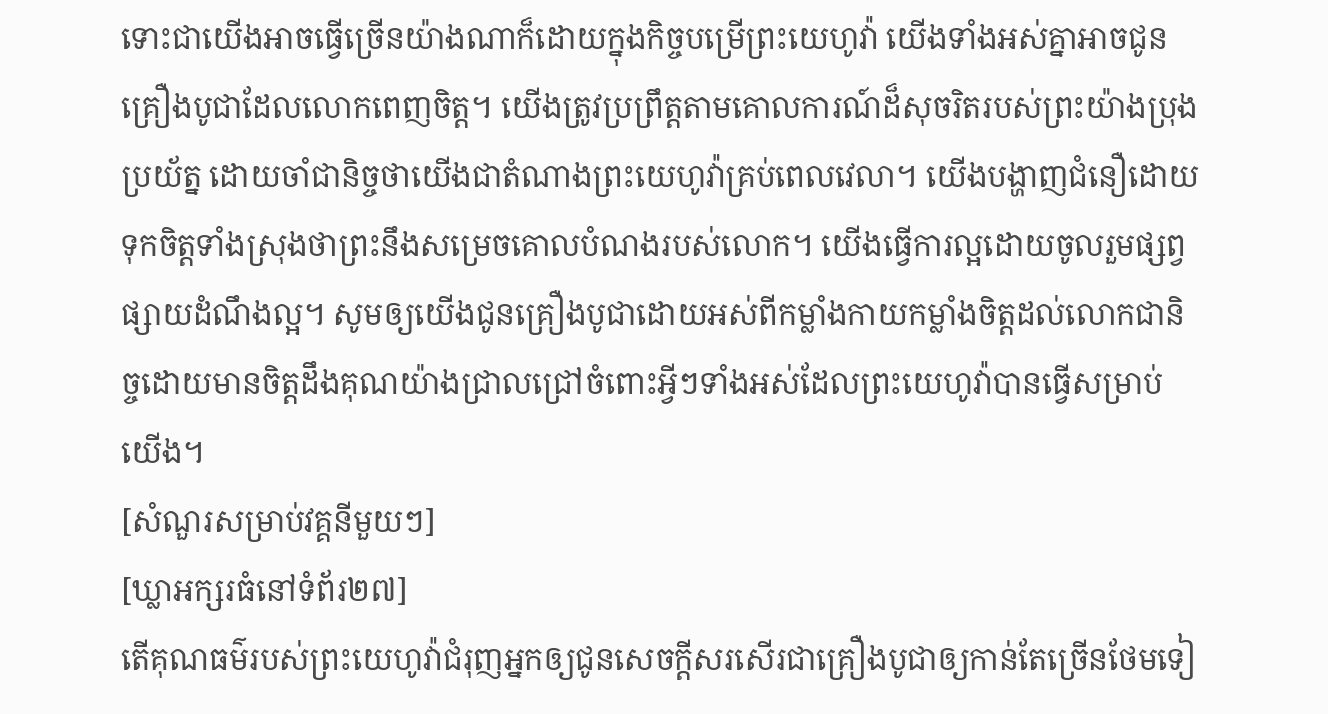ទោះជាយើងអាចធ្វើច្រើនយ៉ាងណាក៏ដោយក្នុងកិច្ចបម្រើព្រះយេហូវ៉ា យើងទាំងអស់គ្នាអាចជូនគ្រឿងបូជាដែលលោកពេញចិត្ត។ យើងត្រូវប្រព្រឹត្តតាមគោលការណ៍ដ៏សុចរិតរបស់ព្រះយ៉ាងប្រុងប្រយ័ត្ន ដោយចាំជានិច្ចថាយើងជាតំណាងព្រះយេហូវ៉ាគ្រប់ពេលវេលា។ យើងបង្ហាញជំនឿដោយទុកចិត្តទាំងស្រុងថាព្រះនឹងសម្រេចគោលបំណងរបស់លោក។ យើងធ្វើការល្អដោយចូលរួមផ្សព្វផ្សាយដំណឹងល្អ។ សូមឲ្យយើងជូនគ្រឿងបូជាដោយអស់ពីកម្លាំងកាយកម្លាំងចិត្តដល់លោកជានិច្ចដោយមានចិត្តដឹងគុណយ៉ាងជ្រាលជ្រៅចំពោះអ្វីៗទាំងអស់ដែលព្រះយេហូវ៉ាបានធ្វើសម្រាប់យើង។
[សំណួរសម្រាប់វគ្គនីមួយៗ]
[ឃ្លាអក្សរធំនៅទំព័រ២៧]
តើគុណធម៌របស់ព្រះយេហូវ៉ាជំរុញអ្នកឲ្យជូនសេចក្ដីសរសើរជាគ្រឿងបូជាឲ្យកាន់តែច្រើនថែមទៀ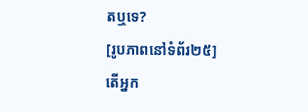តឬទេ?
[រូបភាពនៅទំព័រ២៥]
តើអ្នក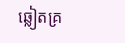ឆ្លៀតគ្រ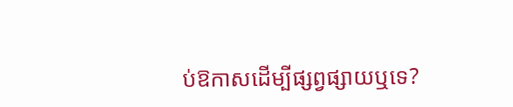ប់ឱកាសដើម្បីផ្សព្វផ្សាយឬទេ?